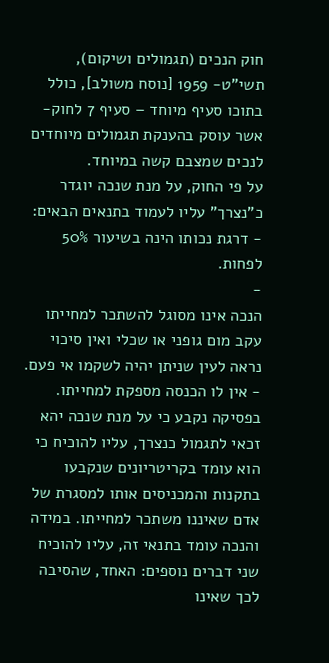חוק הנכים (תגמולים ושיקום), תשי"ט- 1959 [נוסח משולב], כולל בתוכו סעיף מיוחד – סעיף 7 לחוק- אשר עוסק בהענקת תגמולים מיוחדים לנכים שמצבם קשה במיוחד.
על פי החוק, על מנת שנכה יוגדר כ"נצרך" עליו לעמוד בתנאים הבאים:
- דרגת נכותו הינה בשיעור 50% לפחות.
-
הנכה אינו מסוגל להשתכר למחייתו עקב מום גופני או שכלי ואין סיכוי נראה לעין שניתן יהיה לשקמו אי פעם.
- אין לו הכנסה מספקת למחייתו.
בפסיקה נקבע כי על מנת שנכה יהא זכאי לתגמול כנצרך, עליו להוכיח כי הוא עומד בקריטריונים שנקבעו בתקנות והמכניסים אותו למסגרת של אדם שאיננו משתכר למחייתו. במידה והנכה עומד בתנאי זה, עליו להוכיח שני דברים נוספים: האחד, שהסיבה לכך שאינו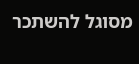מסוגל להשתכר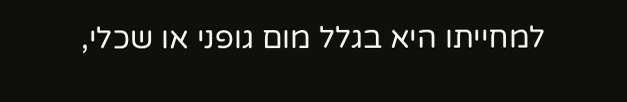למחייתו היא בגלל מום גופני או שכלי,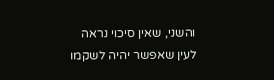והשני, שאין סיכוי נראה לעין שאפשר יהיה לשקמו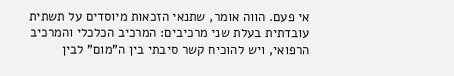אי פעם. הווה אומר, שתנאי הזכאות מיוסדים על תשתית עובדתית בעלת שני מרכיבים: המרכיב הכלכלי והמרכיב הרפואי, ויש להוכיח קשר סיבתי בין ה"מום" לבין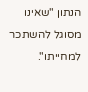הנתון "שאינו מסוגל להשתכר למחייתו".